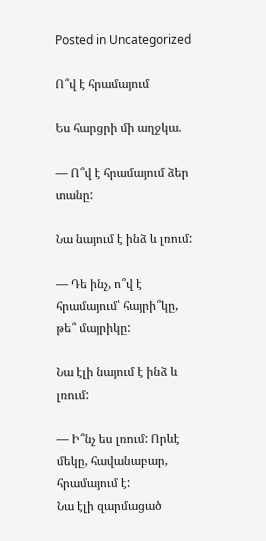Posted in Uncategorized

Ո՞վ է հրամայում

Ես հարցրի մի աղջկա.

— Ո՞վ է հրամայում ձեր տանը:

Նա նայում է ինձ և լռում:

— Դե ինչ, ո՞վ է հրամայում՝ հայրի՞կը, թե՞ մայրիկը:

Նա էլի նայում է ինձ և լռում:

— Ի՞նչ ես լռում: Որևէ մեկը, հավանաբար, հրամայում է:
Նա էլի զարմացած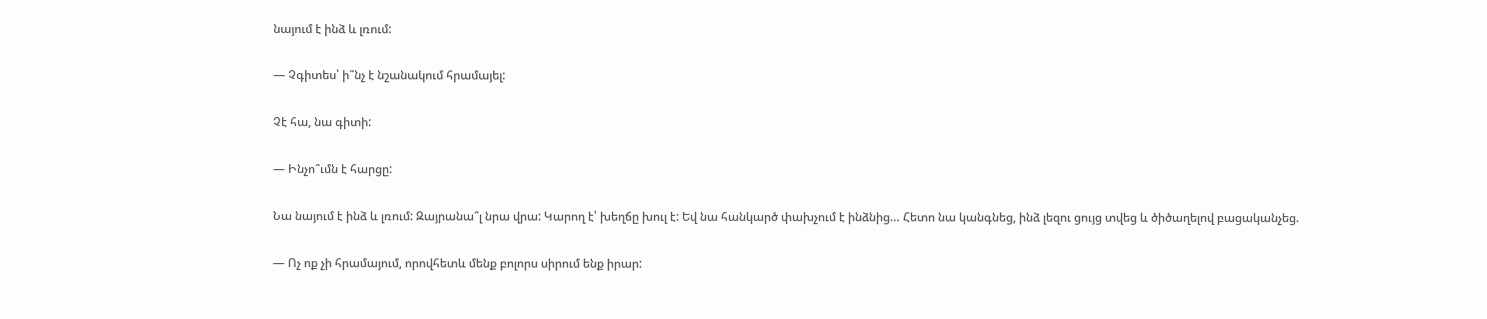նայում է ինձ և լռում:

— Չգիտես՝ ի՞նչ է նշանակում հրամայել:

Չէ հա, նա գիտի:

— Ինչո՞ւմն է հարցը:

Նա նայում է ինձ և լռում: Զայրանա՞լ նրա վրա: Կարող է՝ խեղճը խուլ է: Եվ նա հանկարծ փախչում է ինձնից… Հետո նա կանգնեց, ինձ լեզու ցույց տվեց և ծիծաղելով բացականչեց.

— Ոչ ոք չի հրամայում, որովհետև մենք բոլորս սիրում ենք իրար: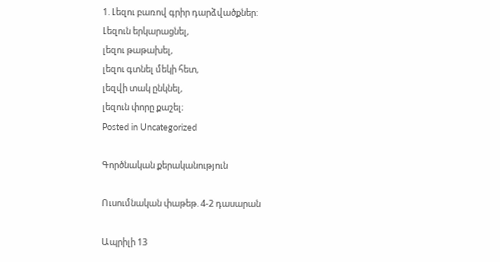1. Լեզու բառով գրիր դարձվածքներ:                                                                                            Լեզուն երկարացնել,                                                                                                                    լեզու թաթախել,                                                                                                                          լեզու գտնել մեկի հետ,                                                                                                                լեզվի տակ ընկնել,                                                                                                                      լեզուն փորը քաշել։
Posted in Uncategorized

Գործնական քերականություն

Ուսումնական փաթեթ. 4-2 դասարան

Ապրիլի 13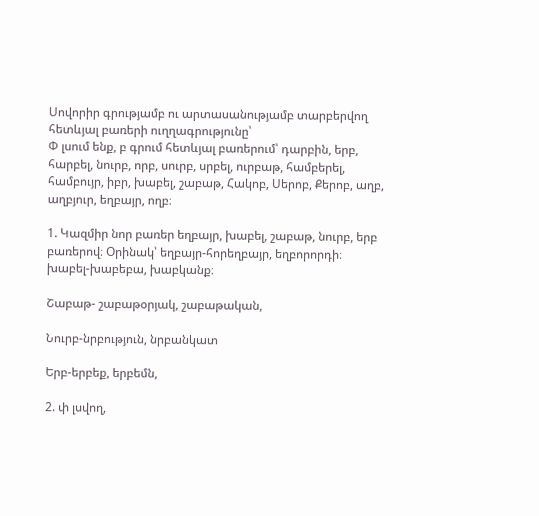Սովորիր գրությամբ ու արտասանությամբ տարբերվող հետևյալ բառերի ուղղագրությունը՝
Փ լսում ենք, բ գրում հետևյալ բառերում՝ դարբին, երբ, հարբել, նուրբ, որբ, սուրբ, սրբել, ուրբաթ, համբերել, համբույր, իբր, խաբել, շաբաթ, Հակոբ, Սերոբ, Քերոբ, աղբ, աղբյուր, եղբայր, ողբ։

1. Կազմիր նոր բառեր եղբայր, խաբել, շաբաթ, նուրբ, երբ բառերով։ Օրինակ՝ եղբայր-հորեղբայր, եղբորորդի։
խաբել-խաբեբա, խաբկանք։

Շաբաթ- շաբաթօրյակ, շաբաթական,

Նուրբ-նրբություն, նրբանկատ

Երբ-երբեք, երբեմն,

2. փ լսվող,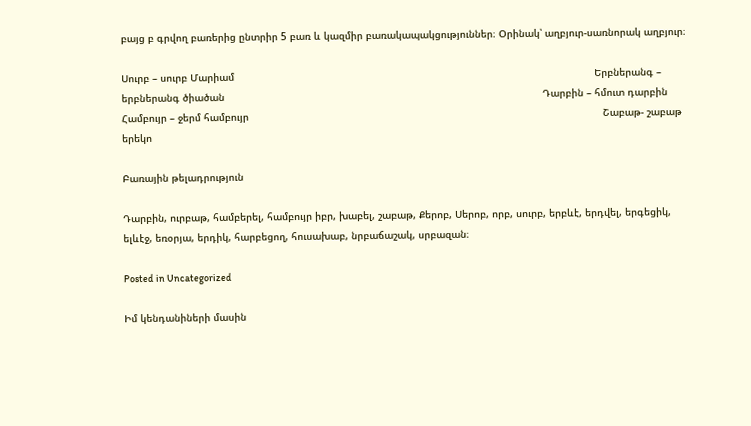բայց բ գրվող բառերից ընտրիր 5 բառ և կազմիր բառակապակցություններ։ Օրինակ՝ աղբյուր-սառնորակ աղբյուր։

Սուրբ – սուրբ Մարիամ                                                                                                                        Երբներանգ –  երբներանգ ծիածան                                                                                                          Դարբին – հմուտ դարբին                                                                                                                          Համբույր – ջերմ համբույր                                                                                                                      Շաբաթ- շաբաթ երեկո

Բառային թելադրություն

Դարբին, ուրբաթ, համբերել, համբույր իբր, խաբել, շաբաթ, Քերոբ, Սերոբ, որբ, սուրբ, երբևէ, երդվել, երգեցիկ, ելևէջ, եռօրյա, երդիկ, հարբեցող, հուսախաբ, նրբաճաշակ, սրբազան։

Posted in Uncategorized

Իմ կենդանիների մասին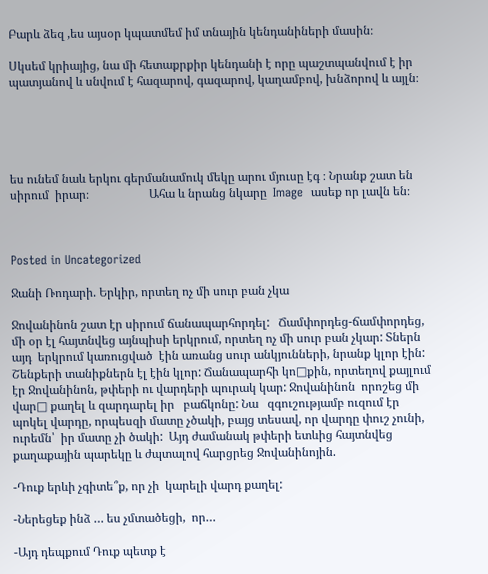Բարև ձեզ ,ես այսօր կպատմեմ իմ տնային կենդանիների մասին։

Սկսեմ կրիայից, նա մի հետաքրքիր կենդանի է որը պաշտպանվում է իր պատյանով և սնվում է հազարով, գազարով, կաղամբով, խնձորով և այլն։





ես ունեմ նաև երկու գերմանամուկ մեկը արու մյուսը էգ ։ Նրանք շատ են սիրում  իրար։                    Ահա և նրանց նկարը  Image  ասեք որ լավն են։



Posted in Uncategorized

Ջանի Ռոդարի. Երկիր, որտեղ ոչ մի սուր բան չկա

Ջովանինոն շատ էր սիրում ճանապարհորդել:   Ճամփորդեց-ճամփորդեց, մի օր էլ հայտնվեց այնպիսի երկրում, որտեղ ոչ մի սուր բան չկար: Տներն այդ  երկրում կառուցված  էին առանց սուր անկյունների, նրանք կլոր էին:  Շենքերի տանիքներն էլ էին կլոր: Ճանապարհի կո□քին, որտեղով քայլում էր Ջովանինոն, թփերի ու վարդերի պուրակ կար: Ջովանինոն  որոշեց մի վար□ քաղել և զարդարել իր   բաճկոնը: Նա   զգուշությամբ ուզում էր պոկել վարդը, որպեսզի մատը չծակի, բայց տեսավ, որ վարդը փուշ չունի, ուրեմն՝  իր մատը չի ծակի:  Այդ ժամանակ թփերի ետևից հայտնվեց քաղաքային պարեկը և ժպտալով հարցրեց Ջովանինոյին.

-Դուք երևի չգիտե՞ք, որ չի  կարելի վարդ քաղել:

-Ներեցեք ինձ … ես չմտածեցի,  որ…

-Այդ դեպքում Դուք պետք է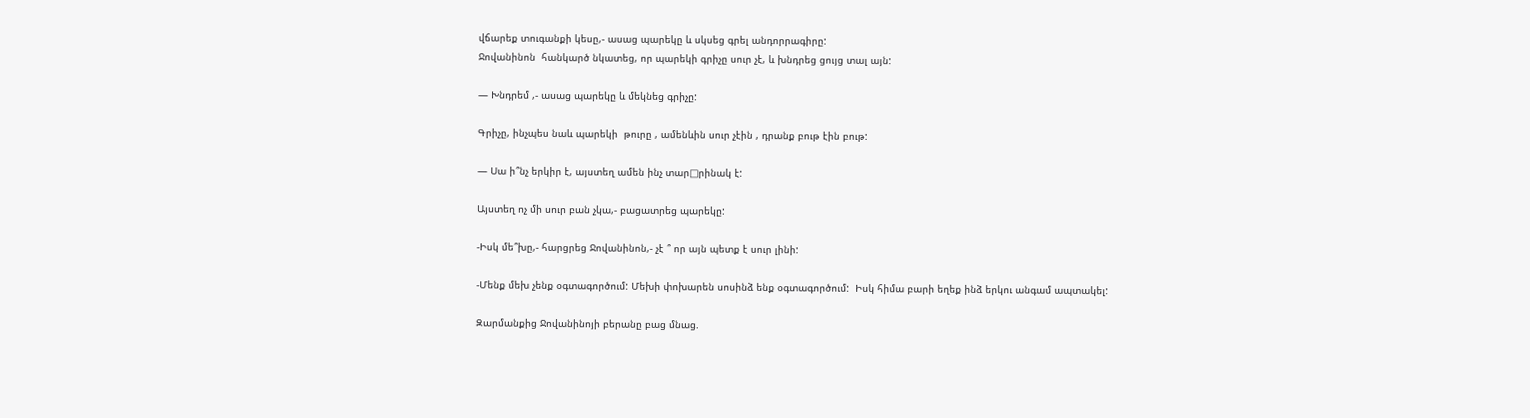վճարեք տուգանքի կեսը,- ասաց պարեկը և սկսեց գրել անդորրագիրը:
Ջովանինոն  հանկարծ նկատեց, որ պարեկի գրիչը սուր չէ, և խնդրեց ցույց տալ այն:

— Խնդրեմ ,- ասաց պարեկը և մեկնեց գրիչը:

Գրիչը, ինչպես նաև պարեկի  թուրը , ամենևին սուր չէին , դրանք բութ էին բութ:

— Սա ի՞նչ երկիր է, այստեղ ամեն ինչ տար□րինակ է:

Այստեղ ոչ մի սուր բան չկա,- բացատրեց պարեկը:

-Իսկ մե՞խը,- հարցրեց Ջովանինոն,- չէ ՞ որ այն պետք է սուր լինի:

-Մենք մեխ չենք օգտագործում: Մեխի փոխարեն սոսինձ ենք օգտագործում:  Իսկ հիմա բարի եղեք ինձ երկու անգամ ապտակել:

Զարմանքից Ջովանինոյի բերանը բաց մնաց.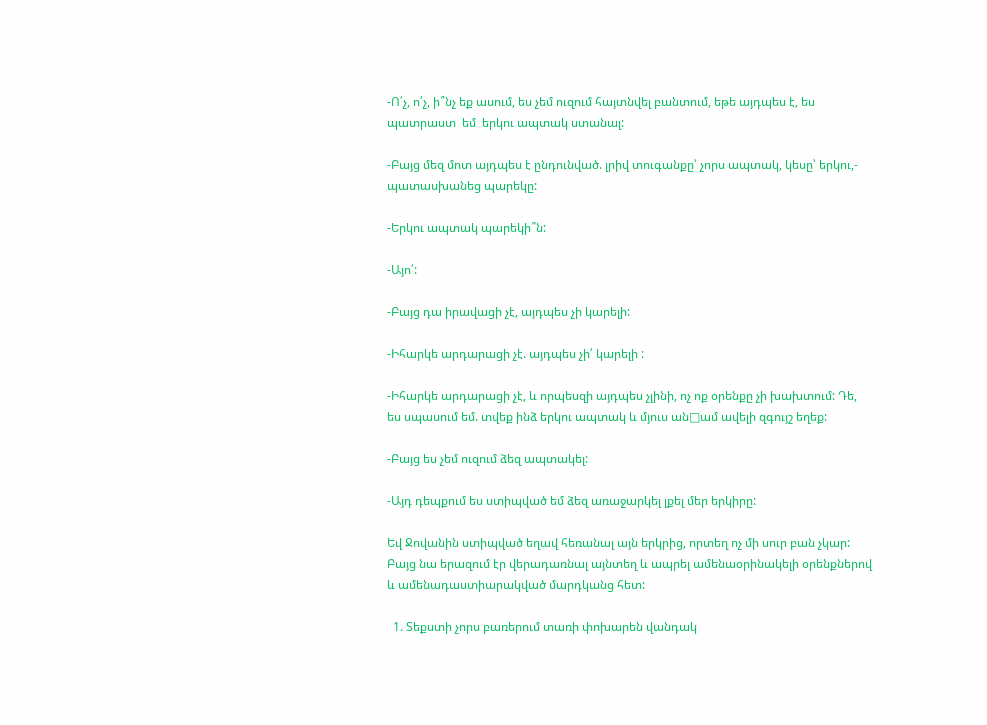-Ո՛չ, ո՛չ, ի՞նչ եք ասում, ես չեմ ուզում հայտնվել բանտում, եթե այդպես է, ես պատրաստ  եմ  երկու ապտակ ստանալ:

-Բայց մեզ մոտ այդպես է ընդունված. լրիվ տուգանքը՝ չորս ապտակ, կեսը՝ երկու,- պատասխանեց պարեկը:

-Երկու ապտակ պարեկի՞ն:

-Այո՛:

-Բայց դա իրավացի չէ, այդպես չի կարելի:

-Իհարկե արդարացի չէ. այդպես չի՛ կարելի :

-Իհարկե արդարացի չէ, և որպեսզի այդպես չլինի, ոչ ոք օրենքը չի խախտում: Դե,  ես սպասում եմ. տվեք ինձ երկու ապտակ և մյուս ան□ամ ավելի զգույշ եղեք:

-Բայց ես չեմ ուզում ձեզ ապտակել:

-Այդ դեպքում ես ստիպված եմ ձեզ առաջարկել լքել մեր երկիրը:

Եվ Ջովանին ստիպված եղավ հեռանալ այն երկրից, որտեղ ոչ մի սուր բան չկար: Բայց նա երազում էր վերադառնալ այնտեղ և ապրել ամենաօրինակելի օրենքներով և ամենադաստիարակված մարդկանց հետ:

  1. Տեքստի չորս բառերում տառի փոխարեն վանդակ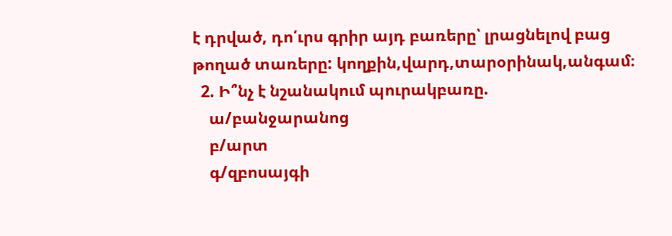է դրված, դո՛ւրս գրիր այդ բառերը՝ լրացնելով բաց թողած տառերը: կողքին,վարդ,տարօրինակ,անգամ։
  2. Ի՞նչ է նշանակում պուրակբառը.
    ա/բանջարանոց
    բ/արտ
    գ/զբոսայգի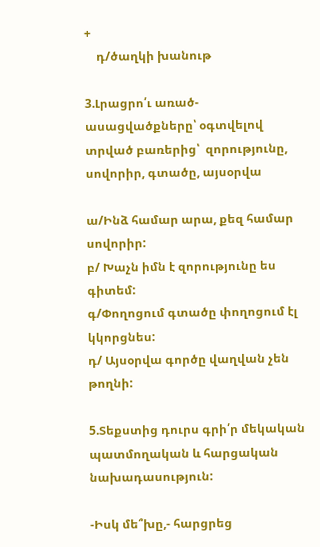+
    դ/ծաղկի խանութ

3.Լրացրո՛ւ առած-ասացվածքները՝ օգտվելով տրված բառերից՝  զորությունը, սովորիր, գտածը, այսօրվա

ա/Ինձ համար արա, քեզ համար սովորիր:
բ/ Խաչն իմն է զորությունը ես գիտեմ:
գ/Փողոցում գտածը փողոցում էլ կկորցնես:
դ/ Այսօրվա գործը վաղվան չեն թողնի:

5.Տեքստից դուրս գրի՛ր մեկական պատմողական և հարցական նախադասություն:

-Իսկ մե՞խը,- հարցրեց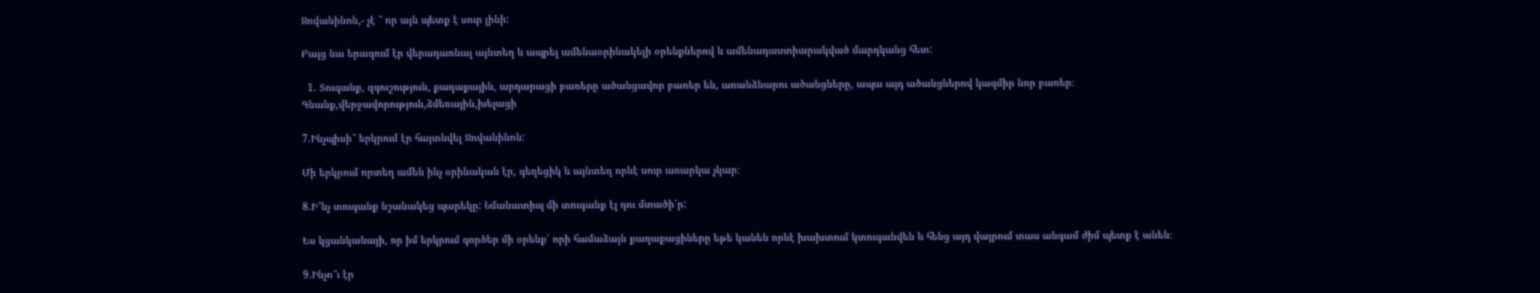Ջովանինոն,- չէ ՞ որ այն պետք է սուր լինի:

Բայց նա երազում էր վերադառնալ այնտեղ և ապրել ամենաօրինակելի օրենքներով և ամենադաստիարակված մարդկանց հետ:

  1. Տուգանք, զգուշություն, քաղաքային, արդարացի բառերը ածանցավոր բառեր են, առանձնարու ածանցները, ապա այդ ածանցներով կազմիր նոր բառեր։ Գնանք,վերջավորություն,ձմեռային,խելացի

7.Ինչպիսի՞ երկրում էր հայտնվել Ջովանինոն:

Մի երկրում որտեղ ամեն ինչ օրինական էր, գեղեցիկ և այնտեղ որևէ սուր առարկա չկար։

8.Ի՞նչ տուգանք նշանակեց պարեկը: Նմանատիպ մի տուգանք էլ դու մտածի՛ր:

Ես կցանկանայի, որ իմ երկրում գործեր մի օրենք՝ որի համաձայն քաղաքացիները եթե կանեն որևէ խախտում կտուգանվեն և հենց այդ վայրում տաս անգամ ժիմ պետք է անեն։

9.Ինչո՞ւ էր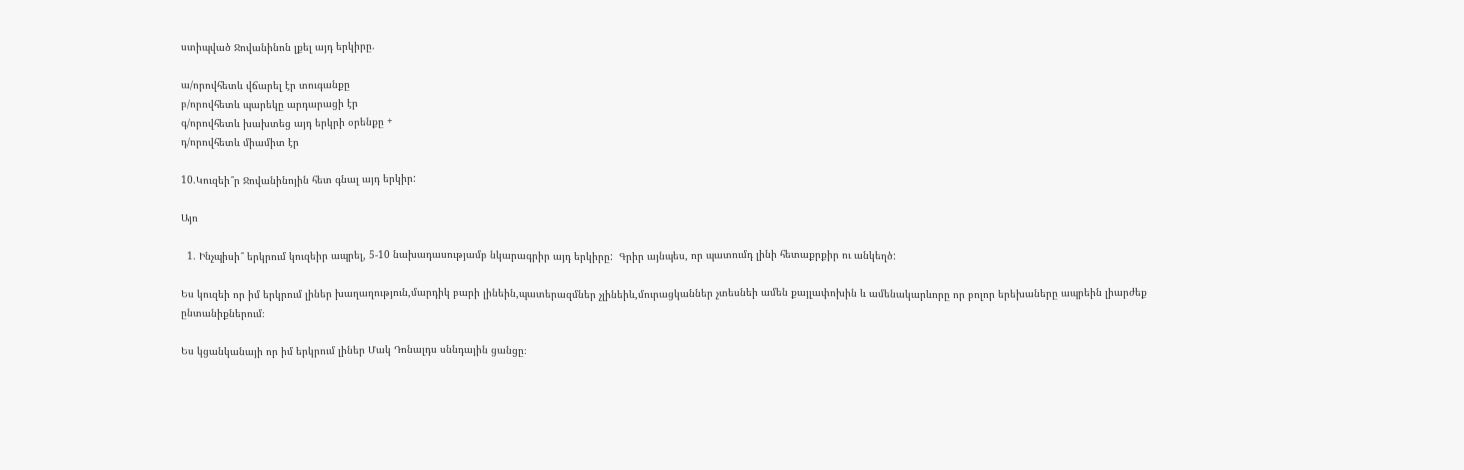ստիպված Ջովանինոն լքել այդ երկիրը.

ա/որովհետև վճարել էր տուգանքը
բ/որովհետև պարեկը արդարացի էր
գ/որովհետև խախտեց այդ երկրի օրենքը +
դ/որովհետև միամիտ էր

10.Կուզեի՞ր Ջովանինոյին հետ գնալ այդ երկիր:

Այո

  1. Ինչպիսի՞ երկրում կուզեիր ապրել, 5-10 նախադասությամբ նկարագրիր այդ երկիրը:  Գրիր այնպես, որ պատումդ լինի հետաքրքիր ու անկեղծ:

Ես կուզեի որ իմ երկրում լիներ խաղաղություն,մարդիկ բարի լինեին,պատերազմներ չլինեիև,մուրացկաններ չտեսնեի ամեն քայլափոխին և ամենակարևորը որ բոլոր երեխաները ապրեին լիարժեք ընտանիքներում։

Ես կցանկանայի որ իմ երկրում լիներ Մակ Դոնալդս սննդային ցանցը։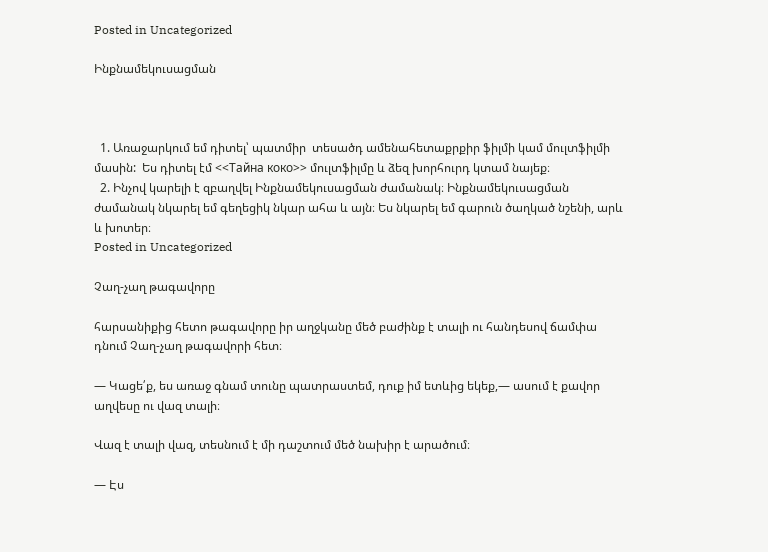Posted in Uncategorized

Ինքնամեկուսացման



  1. Առաջարկում եմ դիտել՝ պատմիր  տեսածդ ամենահետաքրքիր ֆիլմի կամ մուլտֆիլմի մասին:  Ես դիտել էմ <<Тайна коко>> մուլտֆիլմը և ձեզ խորհուրդ կտամ նայեք։
  2. Ինչով կարելի է զբաղվել Ինքնամեկուսացման ժամանակ։ Ինքնամեկուսացման ժամանակ նկարել եմ գեղեցիկ նկար ահա և այն։ Ես նկարել եմ գարուն ծաղկած նշենի, արև և խոտեր։
Posted in Uncategorized

Չաղ-չաղ թագավորը

հարսանիքից հետո թագավորը իր աղջկանը մեծ բաժինք է տալի ու հանդեսով ճամփա դնում Չաղ-չաղ թագավորի հետ։

— Կացե՛ք, ես առաջ գնամ տունը պատրաստեմ, դուք իմ ետևից եկեք,— ասում է քավոր աղվեսը ու վազ տալի։

Վազ է տալի վազ, տեսնում է մի դաշտում մեծ նախիր է արածում։

— Էս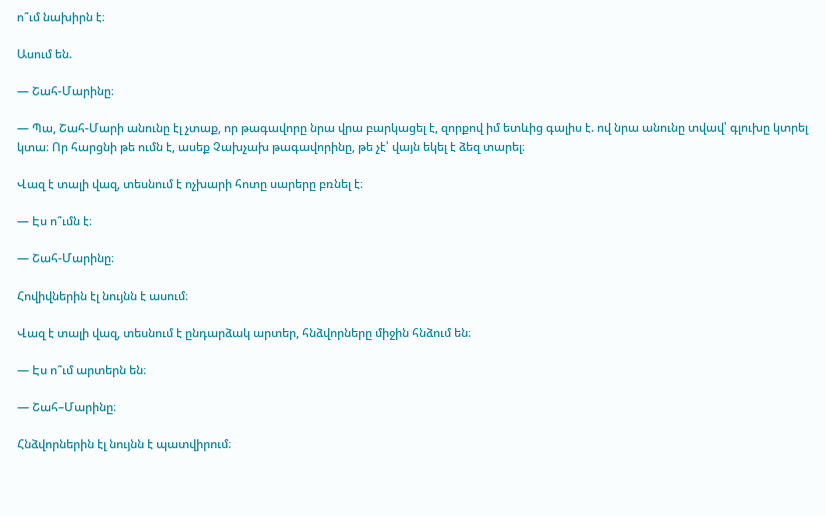ո՞ւմ նախիրն է։

Ասում են.

— Շահ-Մարինը։

— Պա, Շահ-Մարի անունը էլ չտաք, որ թագավորը նրա վրա բարկացել է, զորքով իմ ետևից գալիս է. ով նրա անունը տվավ՝ գլուխը կտրել կտա։ Որ հարցնի թե ումն է, ասեք Չախչախ թագավորինը, թե չէ՝ վայն եկել է ձեզ տարել։

Վազ է տալի վազ, տեսնում է ոչխարի հոտը սարերը բռնել է։

— Էս ո՞ւմն է։

— Շահ-Մարինը։

Հովիվներին էլ նույնն է ասում։

Վազ է տալի վազ, տեսնում է ընդարձակ արտեր, հնձվորները միջին հնձում են։

— Էս ո՞ւմ արտերն են։

— Շահ–Մարինը։

Հնձվորներին էլ նույնն է պատվիրում։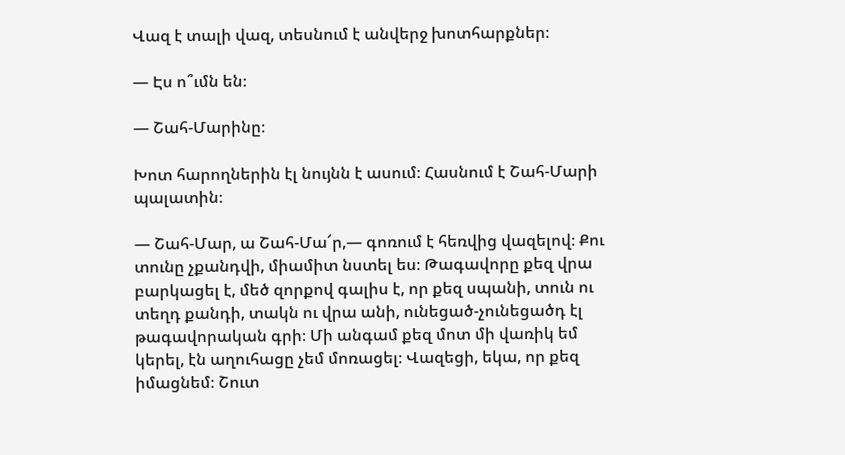Վազ է տալի վազ, տեսնում է անվերջ խոտհարքներ։

— Էս ո՞ւմն են։

— Շահ-Մարինը։

Խոտ հարողներին էլ նույնն է ասում։ Հասնում է Շահ-Մարի պալատին։

— Շահ-Մար, ա Շահ-Մա՜ր,— գոռում է հեռվից վազելով։ Քու տունը չքանդվի, միամիտ նստել ես։ Թագավորը քեզ վրա բարկացել է, մեծ զորքով գալիս է, որ քեզ սպանի, տուն ու տեղդ քանդի, տակն ու վրա անի, ունեցած-չունեցածդ էլ թագավորական գրի։ Մի անգամ քեզ մոտ մի վառիկ եմ կերել, էն աղուհացը չեմ մոռացել։ Վազեցի, եկա, որ քեզ իմացնեմ։ Շուտ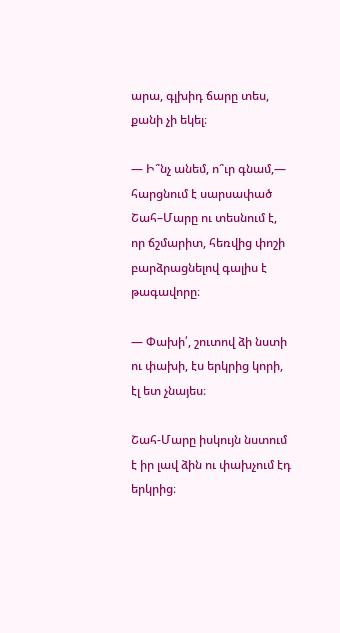արա, գլխիդ ճարը տես, քանի չի եկել։

— Ի՞նչ անեմ, ո՞ւր գնամ,— հարցնում է սարսափած Շահ–Մարը ու տեսնում է, որ ճշմարիտ, հեռվից փոշի բարձրացնելով գալիս է թագավորը։

— Փախի՛, շուտով ձի նստի ու փախի, էս երկրից կորի, էլ ետ չնայես։

Շահ-Մարը իսկույն նստում է իր լավ ձին ու փախչում էդ երկրից։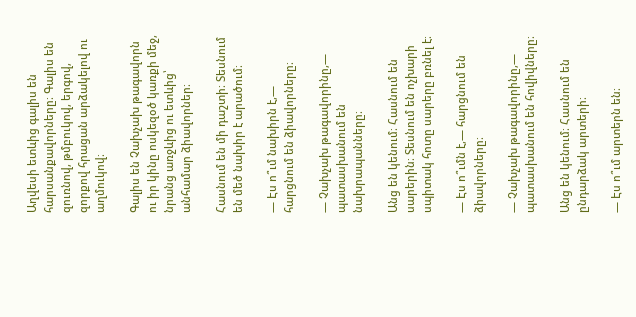Աղվեսի ետևից գալիս են հարսանքավորները։ Գալիս են զուռնով, թմբուկով, երգով, զորքով հրացան արձակելով ու աղմուկով։

Գալիս են Չախչախ թագավորն ու իր կինը ոսկեզօծ կառքի մեջ, նրանց առջևից ու ետևից՝ անհամար ձիավորներ։

Հասնում են մի դաշտի։ Տեսնում են մեծ նախիր է արածում։

— Էս ո՞ւմ նախիրն է,— հարցնում են ձիավորները։

— Չախչախ թագավորինը,— պատասխանում են նախրապանները։

Անց են կենում։ Հասնում են սարերին։ Տեսնում են ոչխարի սպիտակ հոտը սարերը բռնել է։

— Էս ո՞ւմն է,— հարցնում են ձիավորները։

— Չախչախ թագավորինը,— պատասխանում են հովիվները։

Անց են կենում։ Հասնում են ընդարձակ արտերի։

— Էս ո՞ւմ արտերն են։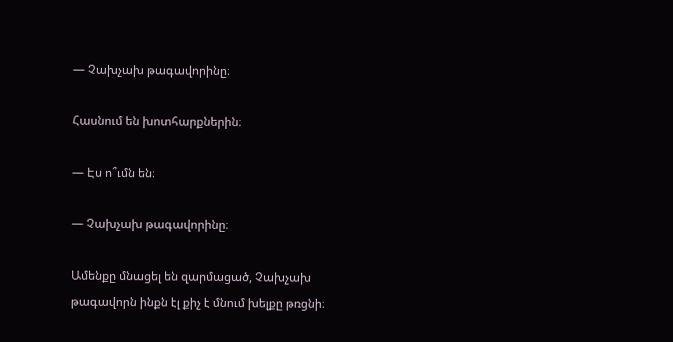— Չախչախ թագավորինը։

Հասնում են խոտհարքներին։

— Էս ո՞ւմն են։

— Չախչախ թագավորինը։

Ամենքը մնացել են զարմացած, Չախչախ թագավորն ինքն էլ քիչ է մնում խելքը թռցնի։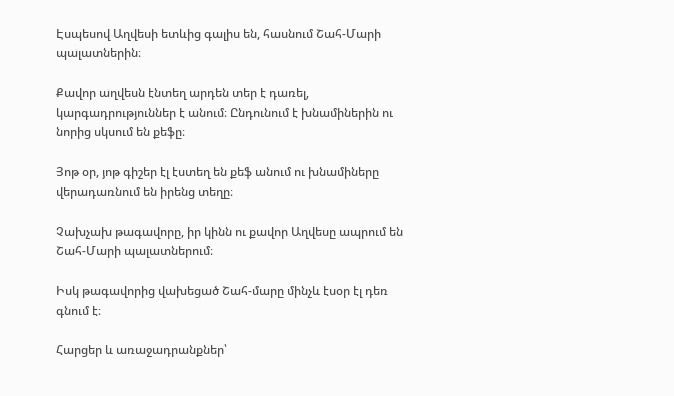Էսպեսով Աղվեսի ետևից գալիս են, հասնում Շահ-Մարի պալատներին։

Քավոր աղվեսն էնտեղ արդեն տեր է դառել, կարգադրություններ է անում։ Ընդունում է խնամիներին ու նորից սկսում են քեֆը։

Յոթ օր, յոթ գիշեր էլ էստեղ են քեֆ անում ու խնամիները վերադառնում են իրենց տեղը։

Չախչախ թագավորը, իր կինն ու քավոր Աղվեսը ապրում են Շահ-Մարի պալատներում։

Իսկ թագավորից վախեցած Շահ-մարը մինչև էսօր էլ դեռ գնում է։

Հարցեր և առաջադրանքներ՝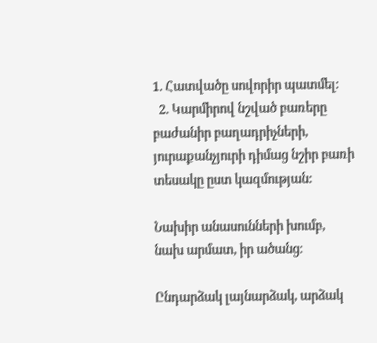1. Հատվածը սովորիր պատմել:
  2. Կարմիրով նշված բառերը բաժանիր բաղադրիչների, յուրաքանչյուրի դիմաց նշիր բառի տեսակը ըստ կազմության:

Նախիր անասունների խումբ, նախ արմատ, իր ածանց։

Ընդարձակ լայնարձակ, արձակ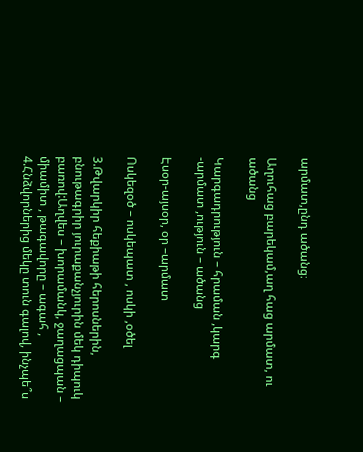արմատ,ընդ ածանց։

Աղուհաց բարեկամ,աղ հաց արմատ, ու ածանց

Կարգադրություն – հրաման ,կարգ -արմատ ,ություն – ածանց

Էսօր-այսօր, օր –արմատ

Ոսկեզօծ – ոսկեպատ , ոսկի ,օծել

3.Թվարկիր հեքիաթի հերոսներին, բնութագրիր յուրաքանչյուրին մեկ դիպուկ բառով:Աղվես – խորամանկ, ջաղացպան – միամիտ , թագավորը – ագահ , 4.Հնձվորներից մեկը տուն գալով, ինչպե՞ս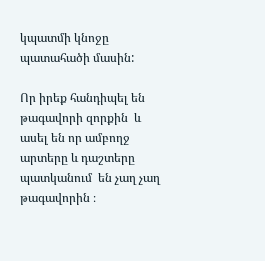կպատմի կնոջը պատահածի մասին:

Որ իրեք հանդիպել են թագավորի զորքին  և ասել են որ ամբողջ արտերը և դաշտերը պատկանում  են չաղ չաղ թագավորին ։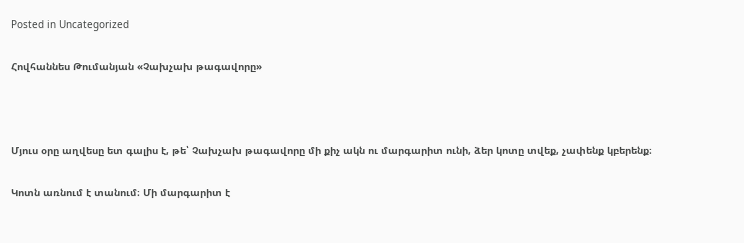Posted in Uncategorized

Հովհաննես Թումանյան «Չախչախ թագավորը»



Մյուս օրը աղվեսը ետ գալիս է, թե՝ Չախչախ թագավորը մի քիչ ակն ու մարգարիտ ունի, ձեր կոտը տվեք, չափենք կբերենք։

Կոտն առնում է տանում։ Մի մարգարիտ է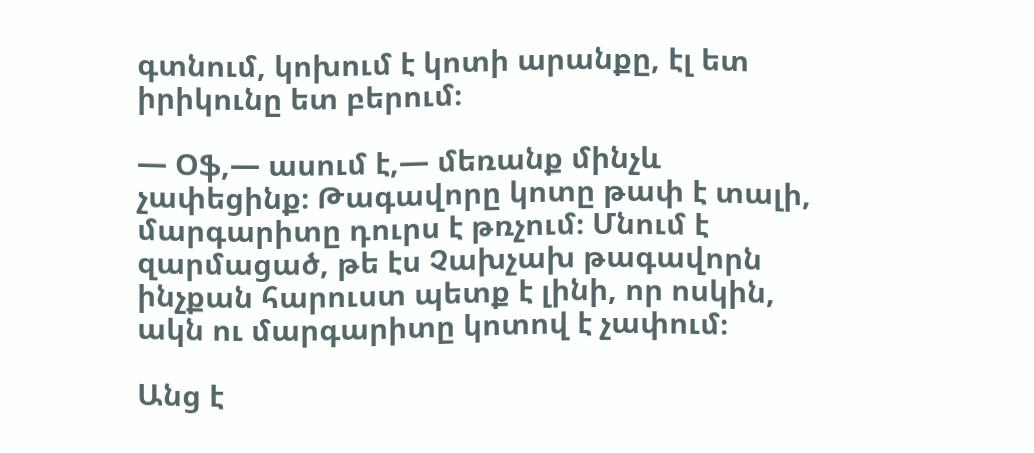գտնում, կոխում է կոտի արանքը, էլ ետ իրիկունը ետ բերում։

— Օֆ,— ասում է,— մեռանք մինչև չափեցինք։ Թագավորը կոտը թափ է տալի, մարգարիտը դուրս է թռչում։ Մնում է զարմացած, թե էս Չախչախ թագավորն ինչքան հարուստ պետք է լինի, որ ոսկին, ակն ու մարգարիտը կոտով է չափում։

Անց է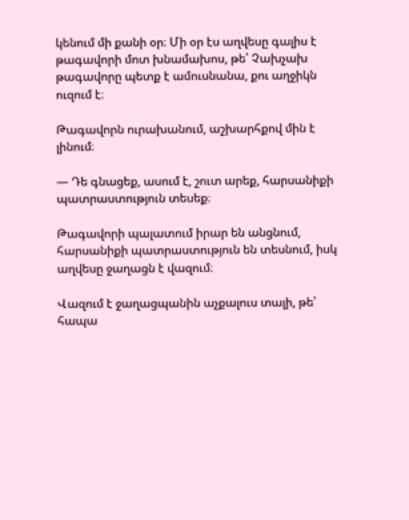կենում մի քանի օր։ Մի օր էս աղվեսը գալիս է թագավորի մոտ խնամախոս, թե՝ Չախչախ թագավորը պետք է ամուսնանա, քու աղջիկն ուզում է։

Թագավորն ուրախանում, աշխարհքով մին է լինում։

— Դե գնացեք, ասում է, շուտ արեք, հարսանիքի պատրաստություն տեսեք։

Թագավորի պալատում իրար են անցնում, հարսանիքի պատրաստություն են տեսնում, իսկ աղվեսը ջաղացն է վազում։

Վազում է ջաղացպանին աչքալուս տալի, թե՝ հապա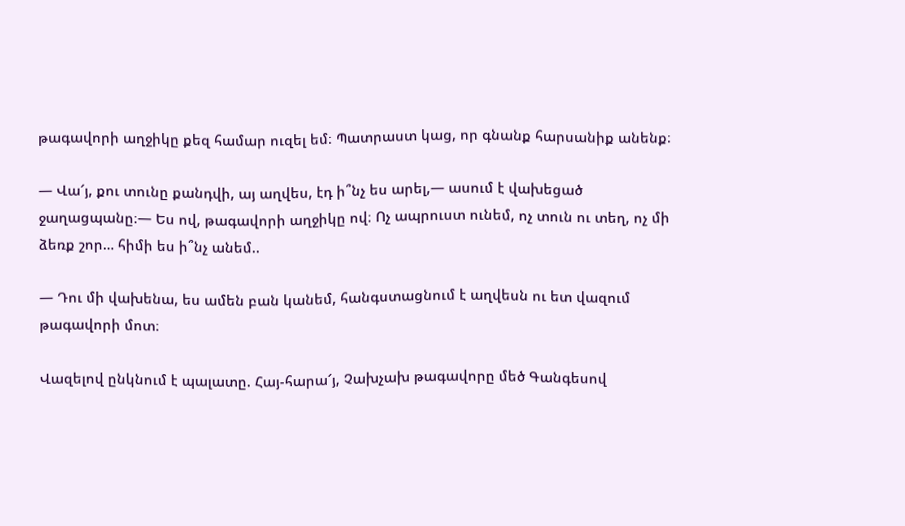թագավորի աղջիկը քեզ համար ուզել եմ։ Պատրաստ կաց, որ գնանք հարսանիք անենք։

— Վա՜յ, քու տունը քանդվի, այ աղվես, էդ ի՞նչ ես արել,— ասում է վախեցած ջաղացպանը։— Ես ով, թագավորի աղջիկը ով։ Ոչ ապրուստ ունեմ, ոչ տուն ու տեղ, ոչ մի ձեռք շոր… հիմի ես ի՞նչ անեմ..

— Դու մի վախենա, ես ամեն բան կանեմ, հանգստացնում է աղվեսն ու ետ վազում թագավորի մոտ։

Վազելով ընկնում է պալատը. Հայ-հարա՜յ, Չախչախ թագավորը մեծ Գանգեսով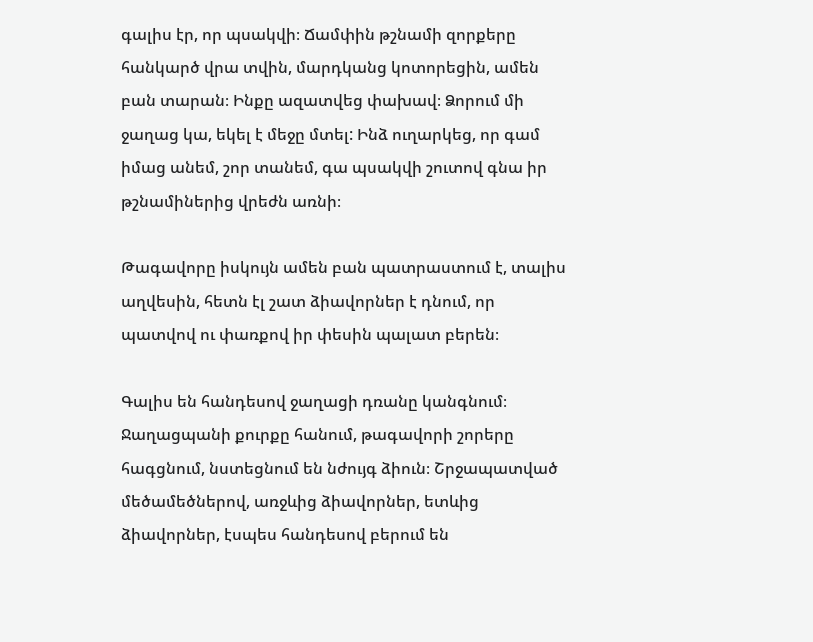գալիս էր, որ պսակվի։ Ճամփին թշնամի զորքերը հանկարծ վրա տվին, մարդկանց կոտորեցին, ամեն բան տարան։ Ինքը ազատվեց փախավ։ Ձորում մի ջաղաց կա, եկել է մեջը մտել: Ինձ ուղարկեց, որ գամ իմաց անեմ, շոր տանեմ, գա պսակվի շուտով գնա իր թշնամիներից վրեժն առնի։

Թագավորը իսկույն ամեն բան պատրաստում է, տալիս աղվեսին, հետն էլ շատ ձիավորներ է դնում, որ պատվով ու փառքով իր փեսին պալատ բերեն։

Գալիս են հանդեսով ջաղացի դռանը կանգնում։ Ջաղացպանի քուրքը հանում, թագավորի շորերը հագցնում, նստեցնում են նժույգ ձիուն։ Շրջապատված մեծամեծներով, առջևից ձիավորներ, ետևից ձիավորներ, էսպես հանդեսով բերում են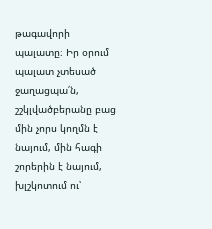թագավորի պալատը։ Իր օրում պալատ չտեսած ջաղացպա՛ն, շշկլվածբերանը բաց մին չորս կողմն է նայում, մին հագի շորերին է նայում, խլշկոտում ու՝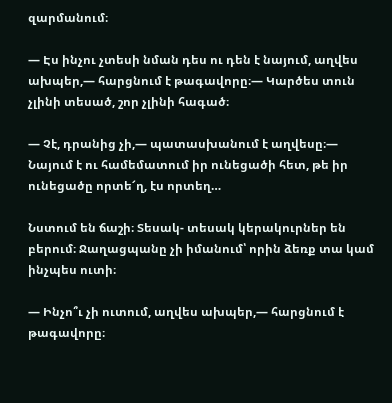զարմանում։

— Էս ինչու չտեսի նման դես ու դեն է նայում, աղվես ախպեր,— հարցնում է թագավորը։— Կարծես տուն չլինի տեսած, շոր չլինի հագած։

— Չէ, դրանից չի,— պատասխանում է աղվեսը։— Նայում է ու համեմատում իր ունեցածի հետ, թե իր ունեցածը որտե՜ղ, էս որտեղ…

Նստում են ճաշի։ Տեսակ- տեսակ կերակուրներ են բերում։ Ջաղացպանը չի իմանում՝ որին ձեռք տա կամ ինչպես ուտի։

— Ինչո՞ւ չի ուտում, աղվես ախպեր,— հարցնում է թագավորը։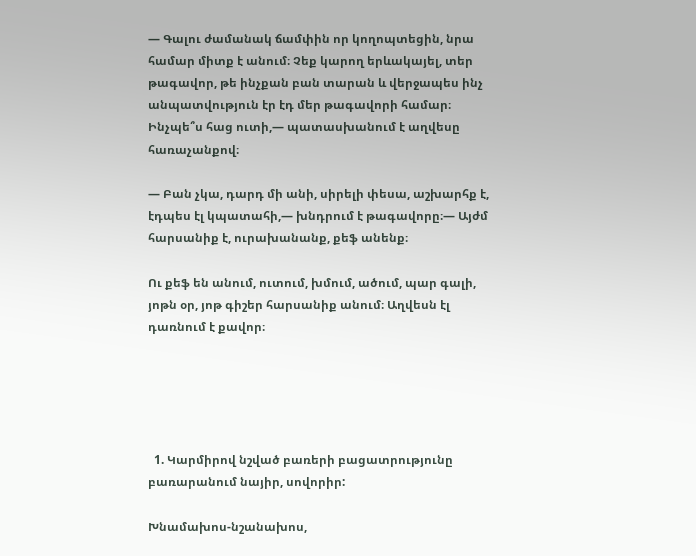— Գալու ժամանակ ճամփին որ կողոպտեցին, նրա համար միտք է անում։ Չեք կարող երևակայել, տեր թագավոր, թե ինչքան բան տարան և վերջապես ինչ անպատվություն էր էդ մեր թագավորի համար։ Ինչպե՞ս հաց ուտի,— պատասխանում է աղվեսը հառաչանքով։

— Բան չկա, դարդ մի անի, սիրելի փեսա, աշխարհք է, էդպես էլ կպատահի,— խնդրում է թագավորը։— Այժմ հարսանիք է, ուրախանանք, քեֆ անենք։

Ու քեֆ են անում, ուտում, խմում, ածում, պար գալի, յոթն օր, յոթ գիշեր հարսանիք անում։ Աղվեսն էլ դառնում է քավոր։





  1. Կարմիրով նշված բառերի բացատրությունը բառարանում նայիր, սովորիր:

Խնամախոս-նշանախոս,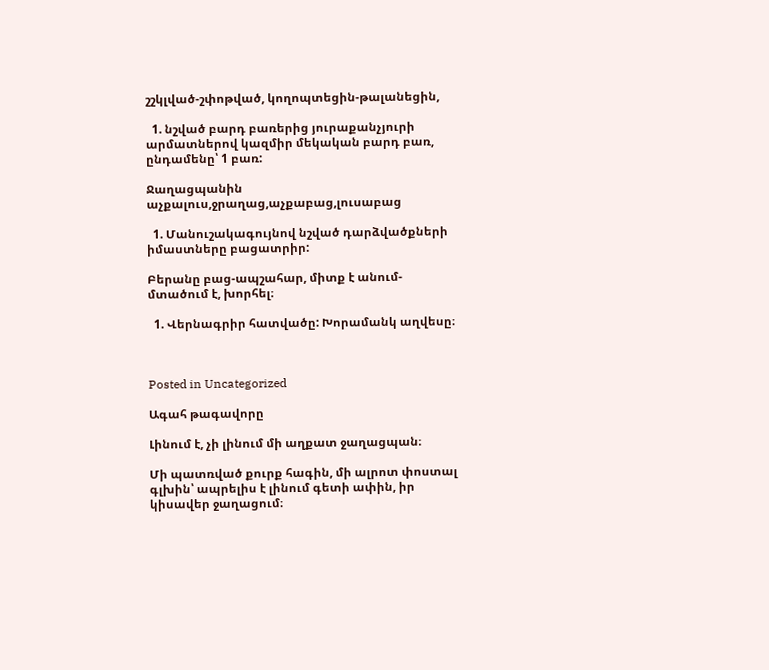շշկլված-շփոթված, կողոպտեցին-թալանեցին,

  1. նշված բարդ բառերից յուրաքանչյուրի արմատներով կազմիր մեկական բարդ բառ, ընդամենը՝ 1 բառ:

Ջաղացպանին աչքալուս,ջրաղաց,աչքաբաց,լուսաբաց

  1. Մանուշակագույնով նշված դարձվածքների իմաստները բացատրիր:

Բերանը բաց-ապշահար, միտք է անում-մտածում է, խորհել։

  1. Վերնագրիր հատվածը: Խորամանկ աղվեսը։



Posted in Uncategorized

Ագահ թագավորը

Լինում է, չի լինում մի աղքատ ջաղացպան։

Մի պատռված քուրք հագին, մի ալրոտ փոստալ գլխին՝ ապրելիս է լինում գետի ափին, իր կիսավեր ջաղացում։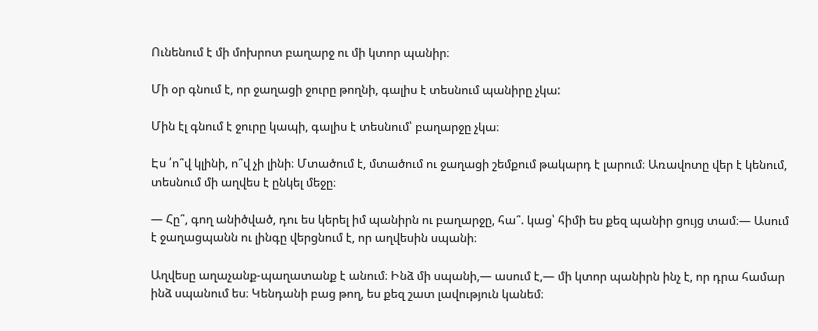Ունենում է մի մոխրոտ բաղարջ ու մի կտոր պանիր։

Մի օր գնում է, որ ջաղացի ջուրը թողնի, գալիս է տեսնում պանիրը չկա:

Մին էլ գնում է ջուրը կապի, գալիս է տեսնում՝ բաղարջը չկա։

Էս ՛ո՞վ կլինի, ո՞վ չի լինի։ Մտածում է, մտածում ու ջաղացի շեմքում թակարդ է լարում։ Առավոտը վեր է կենում, տեսնում մի աղվես է ընկել մեջը։

— Հը՞, գող անիծված, դու ես կերել իմ պանիրն ու բաղարջը, հա՞. կաց՝ հիմի ես քեզ պանիր ցույց տամ։— Ասում է ջաղացպանն ու լինգը վերցնում է, որ աղվեսին սպանի։

Աղվեսը աղաչանք-պաղատանք է անում։ Ինձ մի սպանի,— ասում է,— մի կտոր պանիրն ինչ է, որ դրա համար ինձ սպանում ես։ Կենդանի բաց թող, ես քեզ շատ լավություն կանեմ։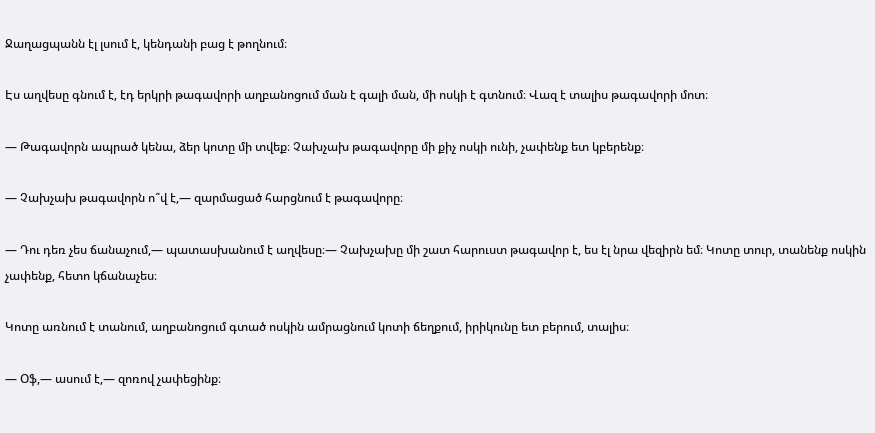Ջաղացպանն էլ լսում է, կենդանի բաց է թողնում։

Էս աղվեսը գնում է, էդ երկրի թագավորի աղբանոցում ման է գալի ման, մի ոսկի է գտնում։ Վազ է տալիս թագավորի մոտ։

— Թագավորն ապրած կենա, ձեր կոտը մի տվեք։ Չախչախ թագավորը մի քիչ ոսկի ունի, չափենք ետ կբերենք։

— Չախչախ թագավորն ո՞վ է,— զարմացած հարցնում է թագավորը։

— Դու դեռ չես ճանաչում,— պատասխանում է աղվեսը։— Չախչախը մի շատ հարուստ թագավոր է, ես էլ նրա վեզիրն եմ։ Կոտը տուր, տանենք ոսկին չափենք, հետո կճանաչես։

Կոտը առնում է տանում, աղբանոցում գտած ոսկին ամրացնում կոտի ճեղքում, իրիկունը ետ բերում, տալիս։

— Օֆ,— ասում է,— զոռով չափեցինք։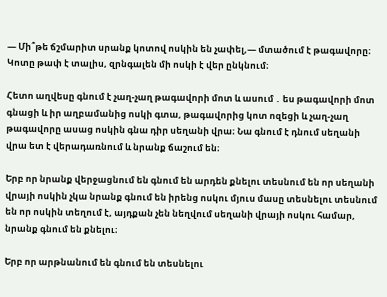— Մի՞թե ճշմարիտ սրանք կոտով ոսկին են չափել,— մտածում է թագավորը։ Կոտը թափ է տալիս, զրնգալեն մի ոսկի է վեր ընկնում։

Հետո աղվեսը գնում է չաղ-չաղ թագավորի մոտ և ասում ․ ես թագավորի մոտ գնացի և իր աղբամանից ոսկի գտա, թագավորից կոտ ոզեցի և չաղ-չաղ թագավորը ասաց ոսկին գնա դիր սեղանի վրա։ Նա գնում է դնում սեղանի վրա ետ է վերադառնում և նրանք ճաշում են։

Երբ որ նրանք վերջացնում են գնում են արդեն քնելու տեսնում են որ սեղանի վրայի ոսկին չկա նրանք գնում են իրենց ոսկու մյուս մասը տեսնելու տեսնում են որ ոսկին տեղում է, այդքան չեն նեղվում սեղանի վրայի ոսկու համար, նրանք գնում են քնելու։

Երբ որ արթնանում են գնում են տեսնելու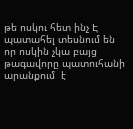թե ոսկու հետ ինչ Է պատահել տեսնում են որ ոսկին չկա բայց թագավորը պատուհանի արանքում  է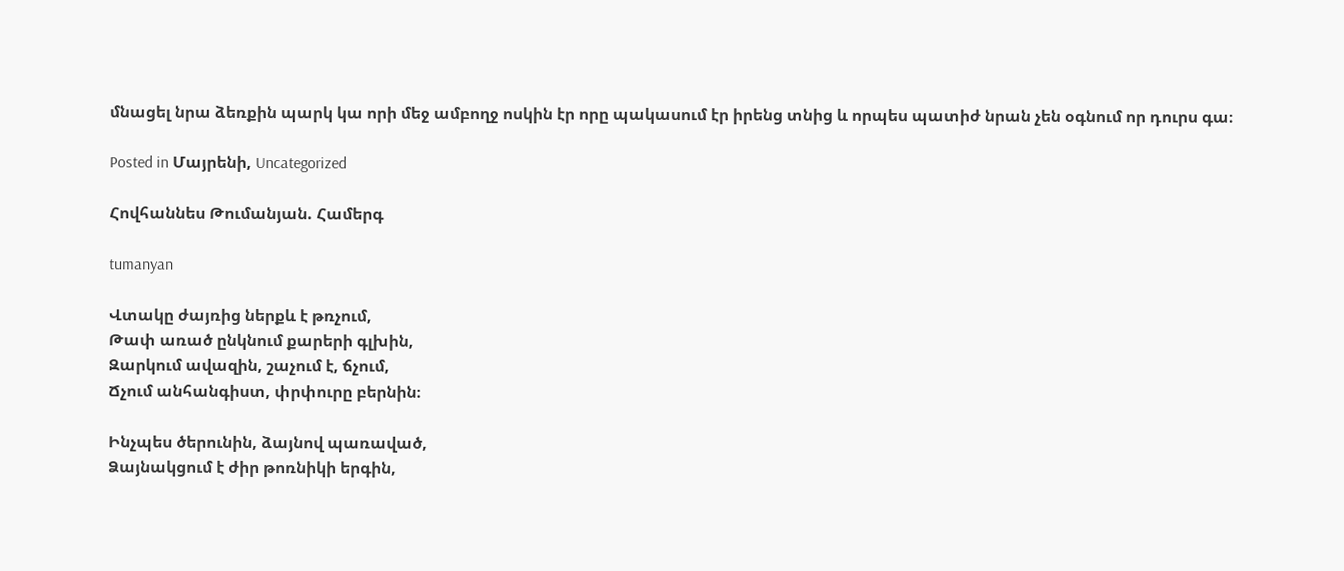մնացել նրա ձեռքին պարկ կա որի մեջ ամբողջ ոսկին էր որը պակասում էր իրենց տնից և որպես պատիժ նրան չեն օգնում որ դուրս գա։

Posted in Մայրենի, Uncategorized

Հովհաննես Թումանյան. Համերգ

tumanyan

Վտակը ժայռից ներքև է թռչում,
Թափ առած ընկնում քարերի գլխին,
Զարկում ավազին, շաչում է, ճչում,
Ճչում անհանգիստ, փրփուրը բերնին։

Ինչպես ծերունին, ձայնով պառաված,
Ձայնակցում է ժիր թոռնիկի երգին,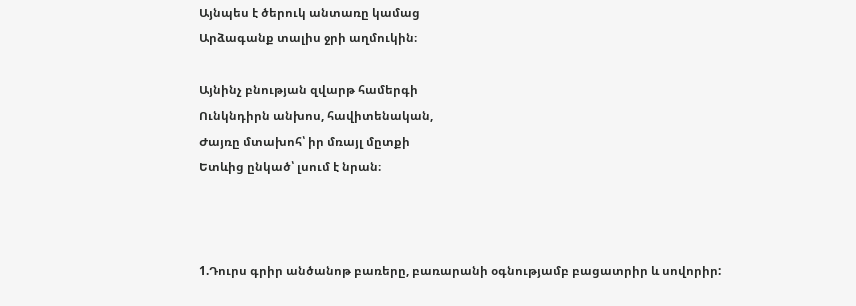Այնպես է ծերուկ անտառը կամաց
Արձագանք տալիս ջրի աղմուկին։

Այնինչ բնության զվարթ համերգի
Ունկնդիրն անխոս, հավիտենական,
Ժայռը մտախոհ՝ իր մռայլ մըտքի
Ետևից ընկած՝ լսում է նրան։



1.Դուրս գրիր անծանոթ բառերը, բառարանի օգնությամբ բացատրիր և սովորիր: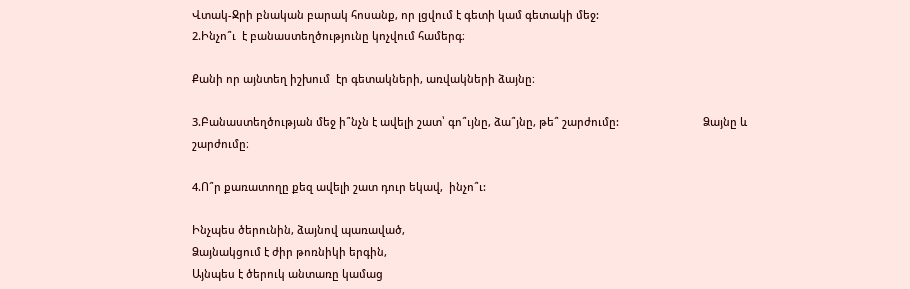Վտակ-Ջրի բնական բարակ հոսանք, որ լցվում է գետի կամ գետակի մեջ:                                                                                                                                                                                                2.Ինչո՞ւ  է բանաստեղծությունը կոչվում համերգ։

Քանի որ այնտեղ իշխում  էր գետակների, առվակների ձայնը։

3.Բանաստեղծության մեջ ի՞նչն է ավելի շատ՝ գո՞ւյնը, ձա՞յնը, թե՞ շարժումը:                            Ձայնը և շարժումը։

4.Ո՞ր քառատողը քեզ ավելի շատ դուր եկավ,  ինչո՞ւ:

Ինչպես ծերունին, ձայնով պառաված,
Ձայնակցում է ժիր թոռնիկի երգին,
Այնպես է ծերուկ անտառը կամաց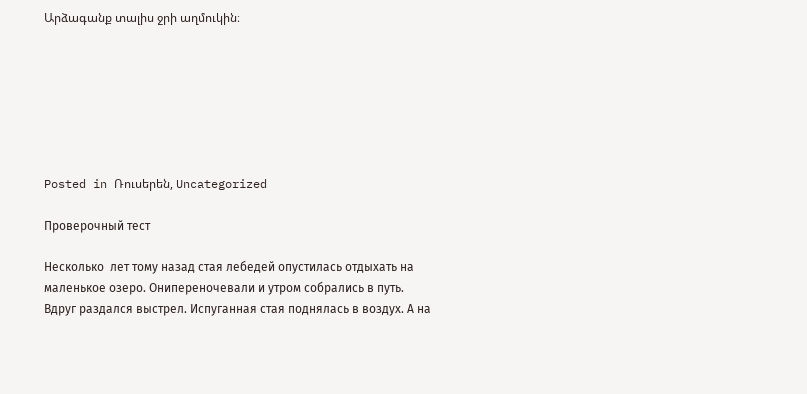Արձագանք տալիս ջրի աղմուկին։







Posted in Ռուսերեն, Uncategorized

Проверочный тест

Несколько  лет тому назад стая лебедей опустилась отдыхать на маленькое озеро. Онипереночевали и утром собрались в путь. Вдруг раздался выстрел. Испуганная стая поднялась в воздух. А на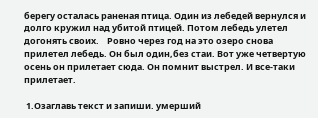берегу осталась раненая птица. Один из лебедей вернулся и долго кружил над убитой птицей. Потом лебедь улетел догонять своих.    Ровно через год на это озеро снова прилетел лебедь. Он был один,без стаи. Вот уже четвертую осень он прилетает сюда. Он помнит выстрел. И все-таки прилетает.

 1.Озаглавь текст и запиши. умерший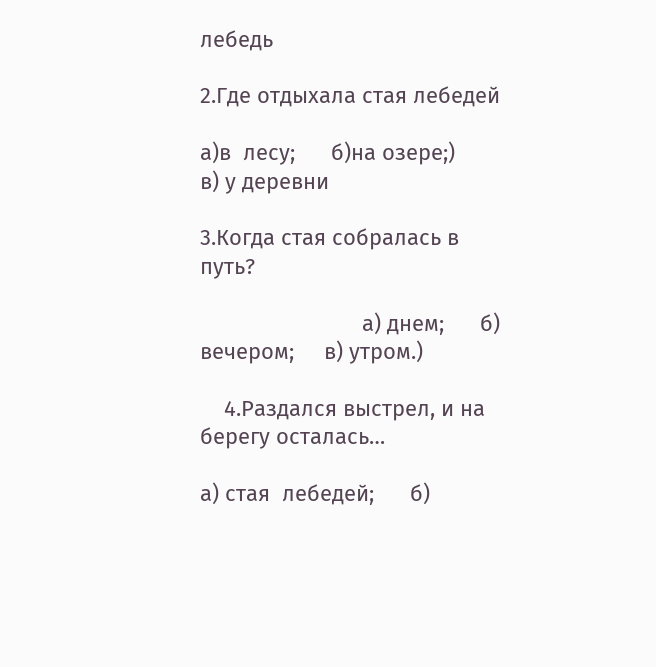лебедь

2.Где отдыхала стая лебедей

а)в  лесу;      б)на озере;)         в) у деревни

3.Когда стая собралась в путь?

                           а) днем;      б) вечером;     в) утром.)

    4.Раздался выстрел, и на берегу осталась…

а) стая  лебедей;      б)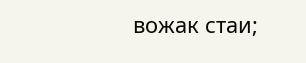вожак стаи;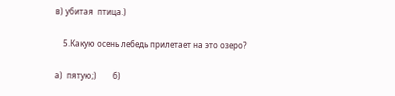в) убитая  птица.)

    5.Какую осень лебедь прилетает на это озеро?

а)  пятую;)        б)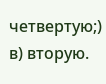четвертую;)           в) вторую.